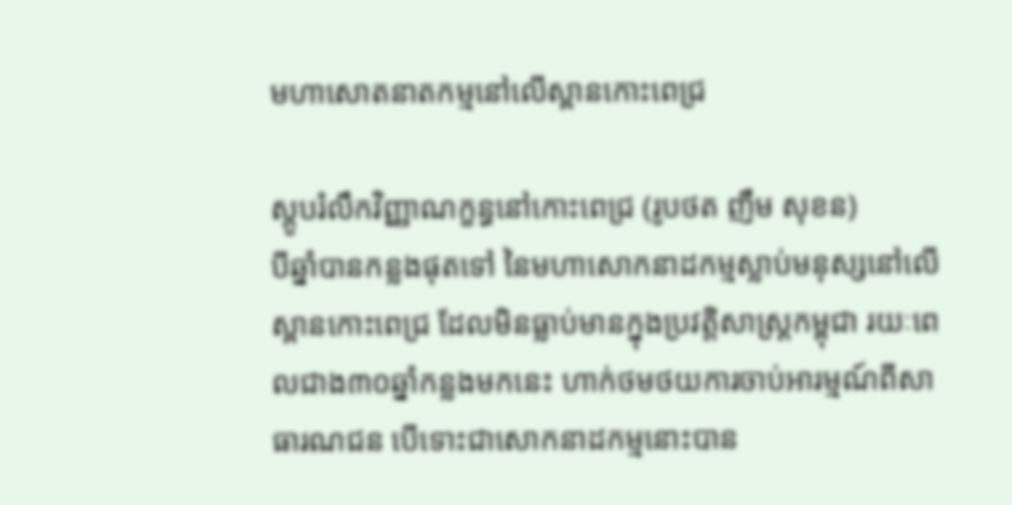មហាសោតនាតកម្មនៅលើស្ពានកោះពេជ្រ

ស្តូបរំលឹកវិញ្ញាណក្ខន្ធនៅកោះពេជ្រ (រូបថត ញឹម សុខន)
បីឆ្នាំបានកន្លងផុតទៅ នៃមហាសោកនាដកម្មស្លាប់មនុស្សនៅលើស្ពានកោះពេជ្រ ដែលមិនធ្លាប់មានក្នុងប្រវត្ដិសាស្ដ្រកម្ពុជា រយៈពេលជាង៣០ឆ្នាំកន្លងមកនេះ ហាក់ថមថយការចាប់អារម្មណ៍ពីសាធារណជន បើទោះជាសោកនាដកម្មនោះបាន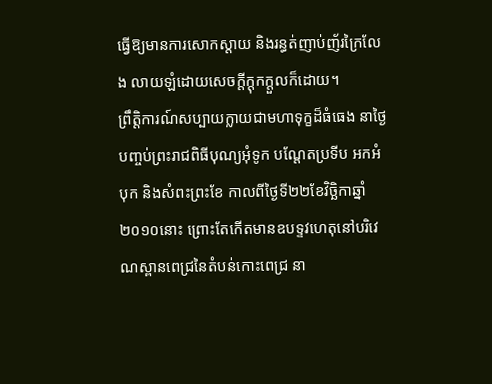ធ្វើឱ្យមានការសោកស្ដាយ និងរន្ធត់ញាប់ញ័រក្រៃលែង លាយឡំដោយសេចក្ដីក្ដុកក្ដួលក៏ដោយ។
ព្រឹត្ដិការណ៍សប្បាយក្លាយជាមហាទុក្ខដ៏ធំធេង នាថ្ងៃបញ្ចប់ព្រះរាជពិធីបុណ្យអុំទូក បណ្ដែតប្រទីប អកអំបុក និងសំពះព្រះខែ កាលពីថ្ងៃទី២២ខែវិច្ឆិកាឆ្នាំ២០១០នោះ ព្រោះតែកើតមានឧបទ្ទវហេតុនៅបរិវេណស្ពានពេជ្រនៃតំបន់កោះពេជ្រ នា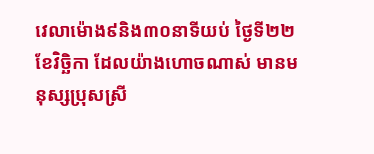វេលាម៉ោង៩និង៣០នាទីយប់ ថ្ងៃទី២២ ខែវិច្ឆិកា ដែលយ៉ាងហោចណាស់ មានមនុស្សប្រុសស្រី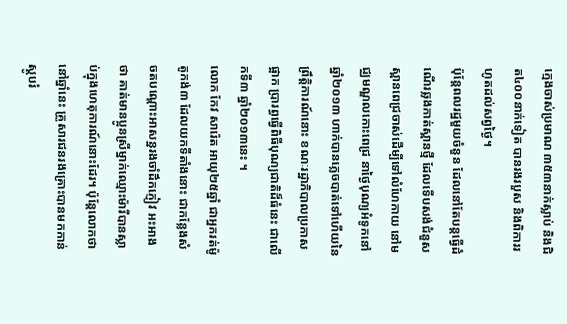ក្មេងចាស់ប្រមាណ ៣៥៣នាក់ស្លាប់ និងជិត៤០០នាក់ទៀត បានរងរបួស និងពិការរហូតដល់សព្វថ្ងៃ។
ប៉ុន្តែពលរដ្ឋមួយចំនួន ដែលនៅតែបន្តធ្វើដំណើរឆ្លងកាត់ស្ពានថ្មី ដែលទើបសង់ជំនួសស្ពានពេជ្រចាស់ដើម្បីទៅលំហែកាយ នៅមជ្ឈមណ្ឌលកោះពេជ្រ នាថ្ងៃបុណ្យអំទូកនៅឆ្នាំ២០១៣ ហាក់បានភ្លេចបាត់ទៅហើយនៃព្រឹត្តិការណ៍នោះ ខណៈរដ្ឋាភិបាលប្រកាសផ្អាក ប្រារព្ធធ្វើពិធីបុណ្យជាតិដ៏ធំនេះ ជាលើកទី៣ ឆ្នាំ២០១៣នេះ ។
លោក កែវ សារ៉េត អាយុ២៥ឆ្នាំ ជាអ្នករត់ម៉ូតូកង់៣ ដែលយកទីតាំងនោះ ជាកន្លែងសំចតបណ្តោះអាសន្នរងចាំដឹកភ្ញៀវ អះអាងថា គាត់មានប្អូនស្រីម្នាក់ឈ្មោះម៉ារីបានស្លាប់ក្នុងហេតុការណ៍នោះដែរ។ ប៉ុន្តែលោកថា នៅឆ្នាំនេះ គ្រួសារជនរងគ្រោះបានមកកាន់ស្តូបរំ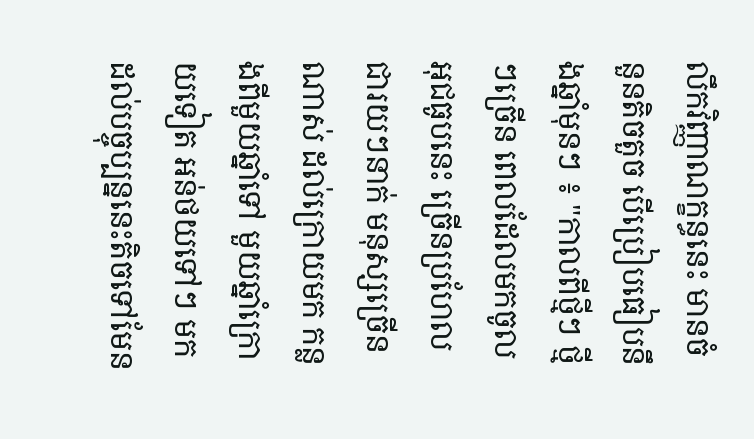លឹកវិញ្ញាណក្ខន្ធនេះ មានចំនួនតិចតួច បើប្រៀបធៀបនឹងឆ្នាំមុនៗ ៖ "កាលពីថ្មីៗ ថ្មីៗច្រើន ពេលដែលមកចូលអុជធូបនេះ ច្រើនប្រហែលជារយៗនាក់ មនុស្សច្រើនណាស់ ដល់ក្រោយមក កន្លងពីមួយឆ្នាំទៅ មួយឆ្នាំក្រោយទៀត អន់ថយទៅៗ មកដល់បច្ចុប្បន្ននេះតិចទៅមែន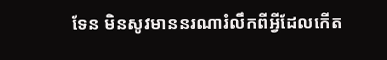ទែន មិនសូវមាននរណារំលឹកពីអ្វីដែលកើត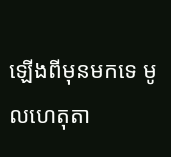ឡើងពីមុនមកទេ មូលហេតុតា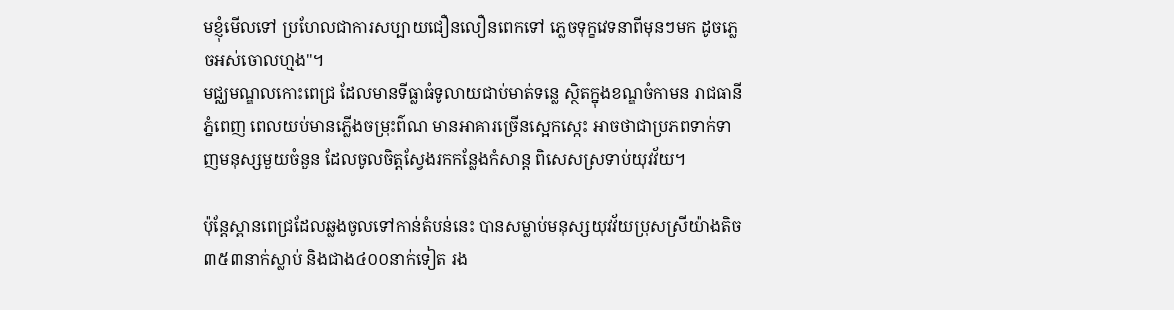មខ្ញុំមើលទៅ ប្រហែលជាការសប្បាយជឿនលឿនពេកទៅ ភ្លេចទុក្ខវេទនាពីមុនៗមក ដូចភ្លេចអស់ចោលហ្មង"។
មជ្ឈមណ្ឌលកោះពេជ្រ ដែលមានទីធ្លាធំទូលាយជាប់មាត់ទន្លេ ស្ថិតក្នុងខណ្ឌចំកាមន រាជធានីភ្នំពេញ ពេលយប់មានភ្លើងចម្រុះព៌ណ មានអាគារច្រើនស្អេកស្កេះ អាចថាជាប្រភពទាក់ទាញមនុស្សមួយចំនួន ដែលចូលចិត្តស្វែងរកកន្លែងកំសាន្ត ពិសេសស្រទាប់យុវវ័យ។

ប៉ុន្តែស្ពានពេជ្រដែលឆ្លងចូលទៅកាន់តំបន់នេះ បានសម្លាប់មនុស្សយុវវ័យប្រុសស្រីយ៉ាងតិច ៣៥៣នាក់ស្លាប់ និងជាង៤០០នាក់ទៀត រង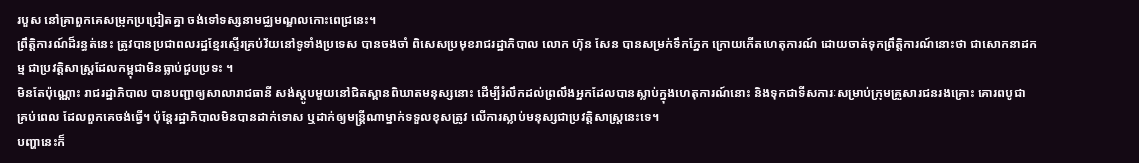របួស នៅគ្រាពួកគេសម្រុកប្រជ្រៀតគ្នា ចង់ទៅទស្សនាមជ្ឈមណ្ឌលកោះពេជ្រនេះ។
ព្រឹត្តិការណ៍ដ៏រន្ធត់នេះ ត្រូវបានប្រជាពលរដ្ឋខែ្មរស្ទើរគ្រប់វ័យនៅទូទាំងប្រទេស បានចងចាំ ពិសេសប្រមុខរាជរដ្ឋាភិបាល លោក ហ៊ុន សែន បានសម្រក់ទឹកភ្នែក ក្រោយកើតហេតុការណ៍ ដោយចាត់ទុកព្រឹត្តិការណ៍នោះថា ជាសោកនាដកម្ម ជាប្រវត្តិសាស្ត្រដែលកម្ពុជាមិនធ្លាប់ជួបប្រទះ ។
មិនតែប៉ុណ្ណោះ រាជរដ្ឋាភិបាល បានបញ្ជាឲ្យសាលារាជធានី សង់ស្តូបមួយនៅជិតស្ពានពិឃាតមនុស្សនោះ ដើម្បីរំលឹកដល់ព្រលឹងអ្នកដែលបានស្លាប់ក្នុងហេតុការណ៍នោះ និងទុកជាទីសការៈសម្រាប់ក្រុមគ្រួសារជនរងគ្រោះ គោរពបូជា គ្រប់ពេល ដែលពួកគេចង់ធ្វើ។ ប៉ុន្តែរដ្ឋាភិបាលមិនបានដាក់ទោស ឬដាក់ឲ្យមន្ត្រីណាម្នាក់ទទួលខុសត្រូវ លើការស្លាប់មនុស្សជាប្រវត្តិសាស្ត្រនេះទេ។
បញ្ហានេះក៏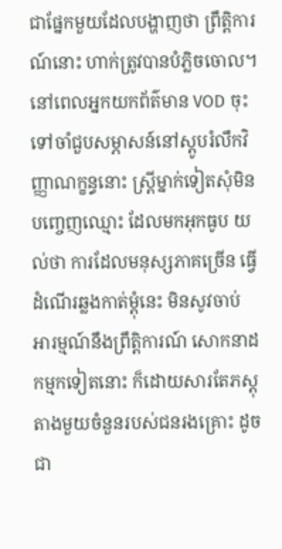ជាផ្នែកមួយដែលបង្ហាញថា ព្រឹត្តិការណ៍នោះ ហាក់ត្រូវបានបំភ្លិចចោល។ នៅពេលអ្នកយកព័ត៌មាន VOD ចុះទៅចាំជួបសម្ភាសន៍នៅស្តូបរំលឹកវិញ្ញាណក្ខន្ធនោះ ស្ត្រីម្នាក់ទៀតសុំមិនបញ្ចេញឈ្មោះ ដែលមកអុកធូប យល់ថា ការដែលមនុស្សភាគច្រើន ធ្វើដំណើរឆ្លងកាត់ម្តុំនេះ មិនសូវចាប់ អារម្មណ៍នឹងព្រឹត្តិការណ៍ សោកនាដកម្មកទៀតនោះ ក៏ដោយសារតែភស្តុតាងមួយចំនួនរបស់ជនរងគ្រោះ ដូចជា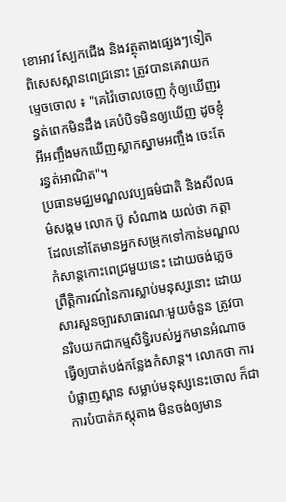ខោអាវ ស្បែកជើង និងវត្ថុតាងផ្សេងៗទៀត ពិសេសស្ពានពេជ្រនោះ ត្រូវបានគេវាយកម្ទេចចោល ៖ "គេវ៉ៃចោលចេញ កុំឲ្យឃើញរន្ធត់ពេកមិនដឹង គេបំបិទមិនឲ្យឃើញ ដូចខ្ញុំអីអញ្ចឹងមកឃើញស្លាកស្នាមអញ្ចឹង ចេះតែរន្ធត់អាណិត"។
ប្រធានមជ្ឈមណ្ឌលវប្បធម៌ជាតិ និងសីលធម៌សង្គម លោក ប៊ូ សំណាង យល់ថា កត្តាដែលនៅតែមានអ្នកសម្រុកទៅកាន់មណ្ឌលកំសាន្តកោះពេជ្រមួយនេះ ដោយចង់ភ្លេចព្រឹត្តិការណ៍នៃការស្លាប់មនុស្សនោះ ដោយសារសួនច្បារសាធារណៈមួយចំនួន ត្រូវបានរិបយកជាកម្មសិទ្ធិរបស់អ្នកមានអំណាចធ្វើឲ្យបាត់បង់កន្លែងកំសាន្ត។ លោកថា ការបំផ្លាញស្ពាន សម្លាប់មនុស្សនេះចោល ក៏ជាការបំបាត់ភស្តុតាង មិនចង់ឲ្យមាន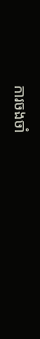ការចងចាំ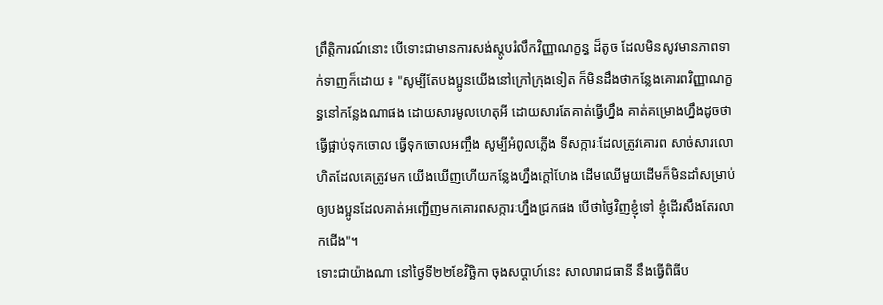ព្រឹត្តិការណ៍នោះ បើទោះជាមានការសង់ស្តូបរំលឹកវិញ្ញាណក្ខន្ធ ដ៏តូច ដែលមិនសូវមានភាពទាក់ទាញក៏ដោយ ៖ "សូម្បីតែបងប្អូនយើងនៅក្រៅក្រុងទៀត ក៏មិនដឹងថាកន្លែងគោរពវិញ្ញាណក្ខន្ធនៅកន្លែងណាផង ដោយសារមូលហេតុអី ដោយសារតែគាត់ធ្វើហ្នឹង គាត់គម្រោងហ្នឹងដូចថាធ្វើផ្អាប់ទុកចោល ធ្វើទុកចោលអញ្ចឹង សូម្បីអំពូលភ្លើង ទីសក្ការៈដែលត្រូវគោរព សាច់សារលោហិតដែលគេត្រូវមក យើងឃើញហើយកន្លែងហ្នឹងក្តៅហែង ដើមឈើមួយដើមក៏មិនដាំសម្រាប់ឲ្យបងប្អូនដែលគាត់អញ្ជើញមកគោរពសក្ការៈហ្នឹងជ្រកផង បើថាថ្ងៃវិញខ្ញុំទៅ ខ្ញុំដើរសឹងតែរលាកជើង"។
ទោះជាយ៉ាងណា នៅថ្ងៃទី២២ខែវិច្ឆិកា ចុងសប្តាហ៍នេះ សាលារាជធានី នឹងធ្វើពិធីប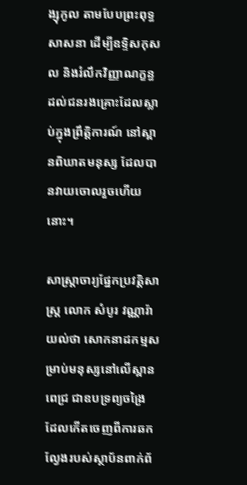ង្សុកូល តាមបែបព្រះពុទ្ធសាសនា ដើម្បីឧទ្ទិសកុសល និងរំលឹកវិញ្ញាណក្ខន្ធដល់ជនរងគ្រោះដែលស្លាប់ក្នុងព្រឹត្តិការណ៍ នៅស្ពានពិឃាតមនុស្ស ដែលបានវាយចោលរួចហើយនោះ។

សាស្ត្រាចារ្យផ្នែកប្រវត្តិសាស្ត្រ លោក សំបូរ វណ្ណារ៉ា យល់ថា សោកនាដកម្មសម្រាប់មនុស្សនៅលើស្ពានពេជ្រ ជាឧបទ្រព្យចង្រៃ ដែលកើតចេញពីការឆកល្វែងរបស់ស្ថាប័នពាក់ព័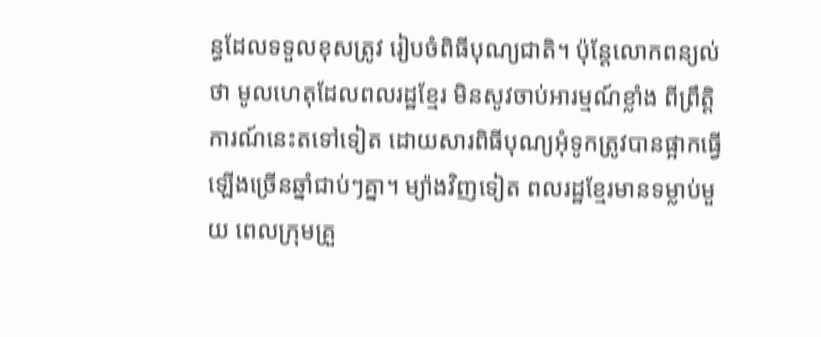ន្ធដែលទទួលខុសត្រូវ រៀបចំពិធីបុណ្យជាតិ។ ប៉ុន្តែលោកពន្យល់ថា មូលហេតុដែលពលរដ្ឋខ្មែរ មិនសូវចាប់អារម្មណ៍ខ្លាំង ពីព្រឹត្តិការណ៍នេះតទៅទៀត ដោយសារពិធីបុណ្យអុំទូកត្រូវបានផ្អាកធ្វើឡើងច្រើនឆ្នាំជាប់ៗគ្នា។ ម្យ៉ាងវិញទៀត ពលរដ្ឋខ្មែរមានទម្លាប់មួយ ពេលក្រុមគ្រួ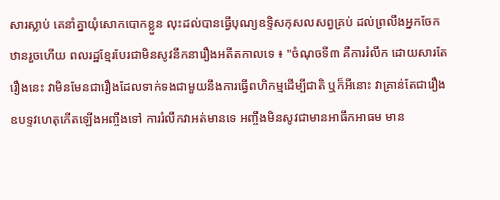សារស្លាប់ គេនាំគ្នាយុំសោកបោកខ្លួន លុះដល់បានធ្វើបុណ្យឧទ្ទិសកុសលសព្វគ្រប់ ដល់ព្រលឹងអ្នកចែកឋានរួចហើយ ពលរដ្ឋខ្មែរបែរជាមិនសូវនឹកនារឿងអតីតកាលទេ ៖ "ចំណុចទី៣ គឺការរំលឹក ដោយសារតែរឿងនេះ វាមិនមែនជារឿងដែលទាក់ទងជាមួយនឹងការធ្វើពហិកម្មដើម្បីជាតិ ឬក៏អីនោះ វាគ្រាន់តែជារឿងឧបទ្ទវហេតុកើតឡើងអញ្ចឹងទៅ ការរំលឹកវាអត់មានទេ អញ្ចឹងមិនសូវជាមានអាធឹកអាធម មាន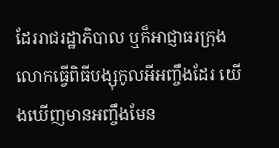ដែររាជរដ្ឋាភិបាល ឬក៏អាជ្ញាធរក្រុង លោកធ្វើពិធីបង្សុកូលអីអញ្ចឹងដែរ យើងឃើញមានអញ្ចឹងមែន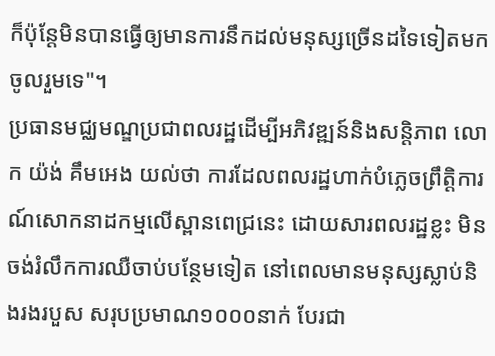ក៏ប៉ុន្តែមិនបានធ្វើឲ្យមានការនឹកដល់មនុស្សច្រើនដទៃទៀតមកចូលរួមទេ"។
ប្រធានមជ្ឈមណ្ឌប្រជាពលរដ្ឋដើម្បីអភិវឌ្ឍន៍និងសន្តិភាព លោក យ៉ង់ គឹមអេង យល់ថា ការដែលពលរដ្ឋហាក់បំភ្លេចព្រឹត្តិការណ៍សោកនាដកម្មលើស្ពានពេជ្រនេះ ដោយសារពលរដ្ឋខ្លះ មិនចង់រំលឹកការឈឺចាប់បន្ថែមទៀត នៅពេលមានមនុស្សស្លាប់និងរងរបួស សរុបប្រមាណ១០០០នាក់ បែរជា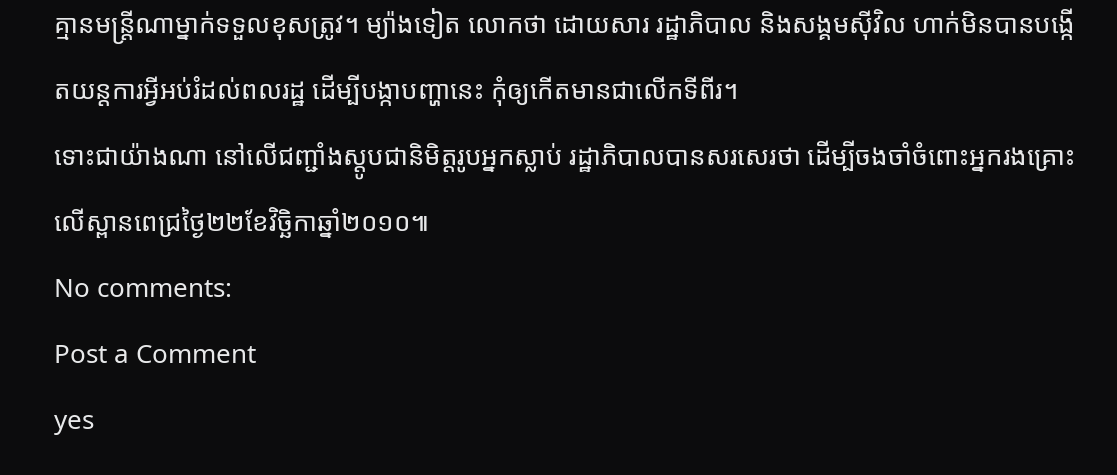គ្មានមន្ត្រីណាម្នាក់ទទួលខុសត្រូវ។ ម្យ៉ាងទៀត លោកថា ដោយសារ រដ្ឋាភិបាល និងសង្គមស៊ីវិល ហាក់មិនបានបង្កើតយន្តការអ្វីអប់រំដល់ពលរដ្ឋ ដើម្បីបង្កាបញ្ហានេះ កុំឲ្យកើតមានជាលើកទីពីរ។
ទោះជាយ៉ាងណា នៅលើជញ្ជាំងស្តូបជានិមិត្តរូបអ្នកស្លាប់ រដ្ឋាភិបាលបានសរសេរថា ដើម្បីចងចាំចំពោះអ្នករងគ្រោះលើស្ពានពេជ្រថ្ងៃ២២ខែវិច្ឆិកាឆ្នាំ២០១០៕
No comments:
Post a Comment
yes